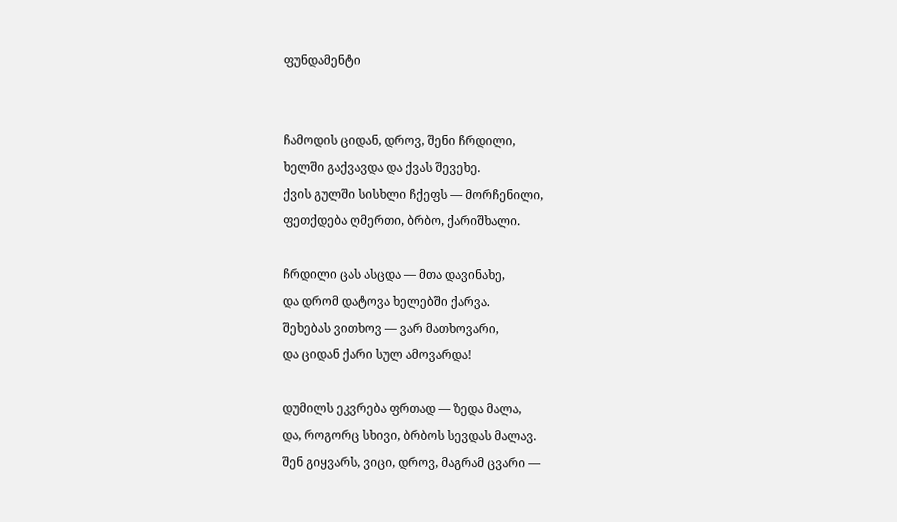ფუნდამენტი


ჩამოდის ციდან, დროვ, შენი ჩრდილი,
ხელში გაქვავდა და ქვას შევეხე.
ქვის გულში სისხლი ჩქეფს — მორჩენილი,
ფეთქდება ღმერთი, ბრბო, ქარიშხალი.

ჩრდილი ცას ასცდა — მთა დავინახე,
და დრომ დატოვა ხელებში ქარვა.
შეხებას ვითხოვ — ვარ მათხოვარი,
და ციდან ქარი სულ ამოვარდა!

დუმილს ეკვრება ფრთად — ზედა მალა,
და, როგორც სხივი, ბრბოს სევდას მალავ.
შენ გიყვარს, ვიცი, დროვ, მაგრამ ცვარი —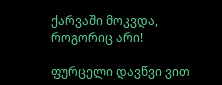ქარვაში მოკვდა, როგორიც არი!

ფურცელი დავწვი ვით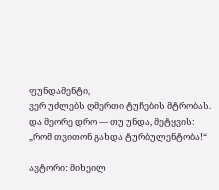ფუნდამენტი,
ვერ უძლებს ღმერთი ტუჩების მტრობას.
და მეორე დრო — თუ უნდა, მეტყვის:
„რომ თვითონ გახდა ტურბულენტობა!“

ავტორი: მიხეილ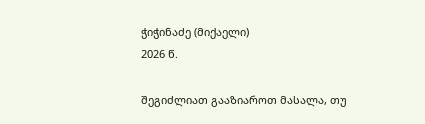ჭიჭინაძე (მიქაელი)
2026 წ.

შეგიძლიათ გააზიაროთ მასალა, თუ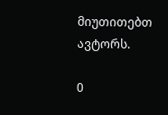მიუთითებთ ავტორს.

0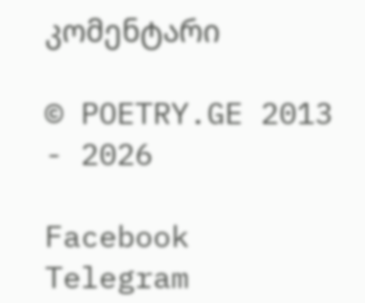კომენტარი

© POETRY.GE 2013 - 2026

Facebook Telegram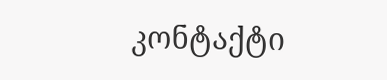კონტაქტი